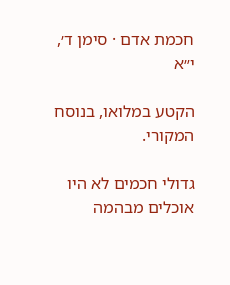חכמת אדם · סימן ד׳, י״א

הקטע במלואו, בנוסח המקורי.

גדולי חכמים לא היו אוכלים מבהמה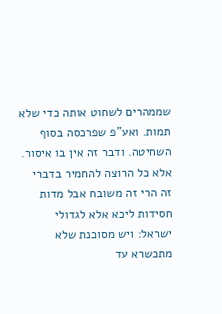שממהרים לשחוט אותה כדי שלא תמות. ואע"פ שפרכסה בסוף השחיטה. ודבר זה אין בו איסור. אלא כל הרוצה להחמיר בדברי זה הרי זה משובח אבל מדות חסידות ליכא אלא לגדולי ישראל: ויש מסוכנת שלא מתכשרא עד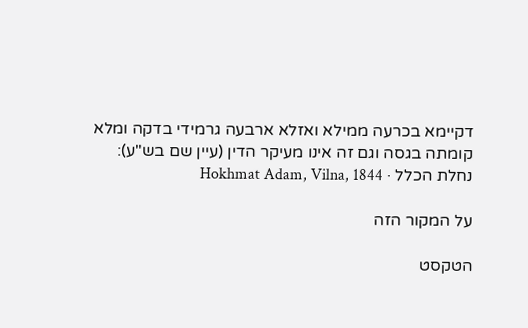דקיימא בכרעה ממילא ואזלא ארבעה גרמידי בדקה ומלא קומתה בגסה וגם זה אינו מעיקר הדין (עיין שם בש"ע):
נחלת הכלל · Hokhmat Adam, Vilna, 1844

על המקור הזה

הטקסט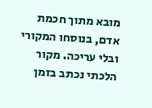מובא מתוך חכמת אדם, בנוסחו המקורי ובלי עריכה. מקור הלכתי נכתב בזמן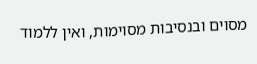מסוים ובנסיבות מסוימות, ואין ללמוד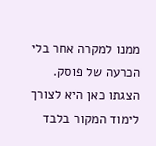ממנו למקרה אחר בלי הכרעה של פוסק. הצגתו כאן היא לצורך לימוד המקור בלבד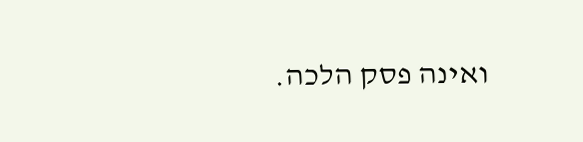ואינה פסק הלכה.